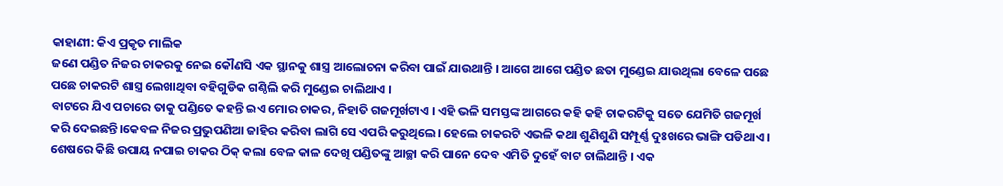କାହାଣୀ: କିଏ ପ୍ରକୃତ ମାଲିକ
ଜଣେ ପଣ୍ଡିତ ନିଜର ଚାକରକୁ ନେଇ କୌଣସି ଏକ ସ୍ଥାନକୁ ଶାସ୍ତ୍ର ଆଲୋଚନା କରିବା ପାଇଁ ଯାଉଥାନ୍ତି । ଆଗେ ଆଗେ ପଣ୍ଡିତ ଛତା ମୁଣ୍ଡେଇ ଯାଉଥିଲା ବେଳେ ପଛେ ପଛେ ଚାକରଟି ଶାସ୍ତ୍ର ଲେଖାଥିବା ବହିଗୁଡିକ ଗଣ୍ଠିଲି କରି ମୁଣ୍ଡେଇ ଚାଲିଥାଏ ।
ବାଟରେ ଯିଏ ପଚାରେ ତାକୁ ପଣ୍ଡିତେ କହନ୍ତି ଇଏ ମୋର ଚାକର, ନିହାତି ଗଜମୂର୍ଖଟାଏ । ଏହି ଭଳି ସମସ୍ତଙ୍କ ଆଗରେ କହି କହି ଚାକରଟିକୁ ସତେ ଯେମିତି ଗଜମୂର୍ଖ କରି ଦେଇଛନ୍ତି।କେବଳ ନିଜର ପ୍ରଭୁପଣିଆ ଜାହିର କରିବା ଲାଗି ସେ ଏପରି କରୁଥିଲେ। ହେଲେ ଚାକରଟି ଏଭଳି କଥା ଶୁଣିଶୁଣି ସମ୍ପୂର୍ଣ୍ଣ ଦୁଃଖରେ ଭାଙ୍ଗି ପଡିଥାଏ । ଶେଷରେ କିଛି ଉପାୟ ନପାଇ ଚାକର ଠିକ୍ କଲା ବେଳ କାଳ ଦେଖି ପଣ୍ଡିତଙ୍କୁ ଆଚ୍ଛା କରି ପାନେ ଦେବ ଏମିତି ଦୁହେଁ ବାଟ ଚାଲିଥାନ୍ତି । ଏକ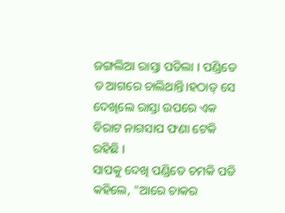ଜଙ୍ଗଲିଆ ରାସ୍ତା ପଡିଲା । ପଣ୍ଡିତେ ତ ଆଗରେ ଚାଲିଥାନ୍ତି।ହଠାତ୍ ସେ ଦେଖିଲେ ରାସ୍ତା ଉପରେ ଏକ ବିରାଟ ନାଗସାପ ଫଣା ଟେକି ରହିଛି ।
ସାପକୁ ଦେଖି ପଣ୍ଡିତେ ଚମକି ପଡି କହିଲେ, "ଆରେ ଚାକର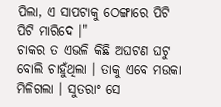ପିଲା, ଏ ସାପଟାକୁ ଠେଙ୍ଗାରେ ପିଟି ପିଟି ମାରିଦେ ।"
ଚାକର ତ ଏଭଳି କିଛି ଅଘଟଣ ଘଟୁ ବୋଲି ଚାହୁଁଥିଲା । ତାକୁ ଏବେ ମଉକା ମିଳିଗଲା । ସୁତରାଂ ସେ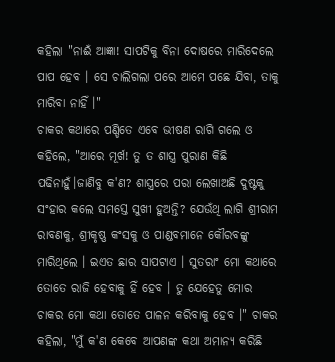କହିଲା "ନାଈଁ ଆଜ୍ଞା! ସାପଟିକୁ ବିନା ଦୋଷରେ ମାରିଦେଲେ ପାପ ହେବ । ସେ ଚାଲିଗଲା ପରେ ଆମେ ପଛେ ଯିବା, ତାକୁ ମାରିବା ନାହିଁ ।"
ଚାକର କଥାରେ ପଣ୍ଡିତେ ଏବେ ଭୀଷଣ ରାଗି ଗଲେ ଓ କହିଲେ, "ଆରେ ମୂର୍ଖ! ତୁ ତ ଶାସ୍ତ୍ର ପୁରାଣ କିଛି ପଢିନାହୁଁ।ଜାଣିବୁ କ'ଣ? ଶାସ୍ତ୍ରରେ ପରା ଲେଖାଅଛି ଦୁଷ୍ଟକୁ ସଂହାର କଲେ ସମସ୍ତେ ସୁଖୀ ହୁଅନ୍ତି? ଯେଉଁଥି ଲାଗି ଶ୍ରୀରାମ ରାବଣକୁ, ଶ୍ରୀକୃଷ୍ଣ କଂସକୁ ଓ ପାଣ୍ଡବମାନେ କୌରବଙ୍କୁ ମାରିଥିଲେ । ଇଏତ ଛାର ସାପଟାଏ । ସୁତରାଂ ମୋ କଥାରେ ତୋତେ ରାଜି ହେବାକୁ ହିଁ ହେବ । ତୁ ଯେହେତୁ ମୋର ଚାକର ମୋ କଥା ତୋତେ ପାଳନ କରିବାକୁ ହେବ ।" ଚାକର କହିଲା, "ମୁଁ କ'ଣ କେବେ ଆପଣଙ୍କ କଥା ଅମାନ୍ୟ କରିଛି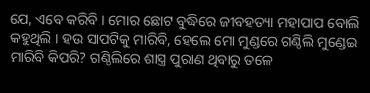ଯେ, ଏବେ କରିବି । ମୋର ଛୋଟ ବୁଦ୍ଧିରେ ଜୀବହତ୍ୟା ମହାପାପ ବୋଲି କହୁଥିଲି । ହଉ ସାପଟିକୁ ମାରିବି, ହେଲେ ମୋ ମୁଣ୍ଡରେ ଗଣ୍ଠିଲି ମୁଣ୍ଡେଇ ମାରିବି କିପରି? ଗଣ୍ଠିଲିରେ ଶାସ୍ତ୍ର ପୁରାଣ ଥିବାରୁ ତଳେ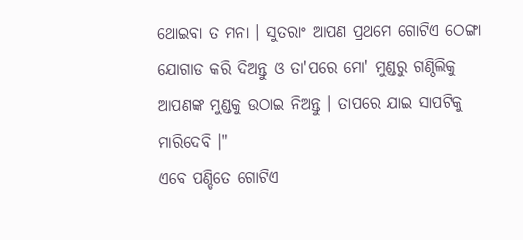ଥୋଇବା ତ ମନା । ସୁତରାଂ ଆପଣ ପ୍ରଥମେ ଗୋଟିଏ ଠେଙ୍ଗା ଯୋଗାଡ କରି ଦିଅନ୍ତୁ ଓ ତା'ପରେ ମୋ' ମୁଣ୍ଡରୁ ଗଣ୍ଠିଲିକୁ ଆପଣଙ୍କ ମୁଣ୍ଡକୁ ଉଠାଇ ନିଅନ୍ତୁ । ତାପରେ ଯାଇ ସାପଟିକୁ ମାରିଦେବି ।"
ଏବେ ପଣ୍ଡିତେ ଗୋଟିଏ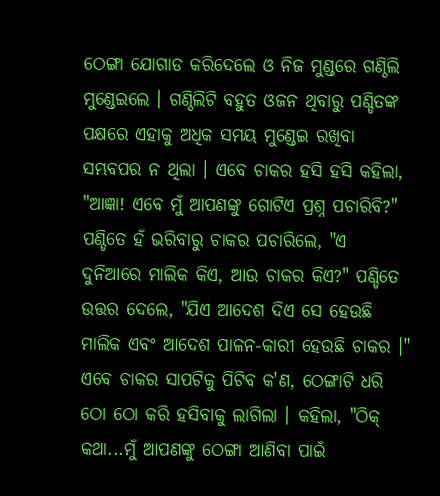ଠେଙ୍ଗା ଯୋଗାଡ କରିଦେଲେ ଓ ନିଜ ମୁଣ୍ଡରେ ଗଣ୍ଠିଲି ମୁଣ୍ଡେଇଲେ । ଗଣ୍ଠିଲିଟି ବହୁତ ଓଜନ ଥିବାରୁ ପଣ୍ଡିତଙ୍କ ପକ୍ଷରେ ଏହାକୁ ଅଧିକ ସମୟ ମୁଣ୍ଡେଇ ରଖିବା ସମ୍ଭବପର ନ ଥିଲା । ଏବେ ଚାକର ହସି ହସି କହିଲା, "ଆଜ୍ଞା! ଏବେ ମୁଁ ଆପଣଙ୍କୁ ଗୋଟିଏ ପ୍ରଶ୍ନ ପଚାରିବି?" ପଣ୍ଡିତେ ହଁ ଭରିବାରୁ ଚାକର ପଚାରିଲେ, "ଏ ଦୁନିଆରେ ମାଲିକ କିଏ, ଆଉ ଚାକର କିଏ?" ପଣ୍ଡିତେ ଉତ୍ତର ଦେଲେ, "ଯିଏ ଆଦେଶ ଦିଏ ସେ ହେଉଛି ମାଲିକ ଏବଂ ଆଦେଶ ପାଳନ-କାରୀ ହେଉଛି ଚାକର ।"
ଏବେ ଚାକର ସାପଟିକୁ ପିଟିବ କ'ଣ, ଠେଙ୍ଗାଟି ଧରି ଠୋ ଠୋ କରି ହସିବାକୁ ଲାଗିଲା । କହିଲା, "ଠିକ୍ କଥା...ମୁଁ ଆପଣଙ୍କୁ ଠେଙ୍ଗା ଆଣିବା ପାଇଁ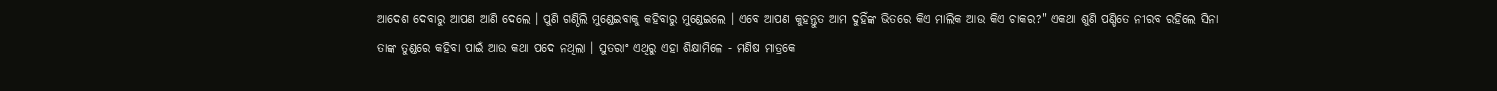ଆଦେଶ ଦେବାରୁ ଆପଣ ଆଣି ଦେଲେ । ପୁଣି ଗଣ୍ଠିଲି ମୁଣ୍ଡେଇବାକୁ କହିବାରୁ ମୁଣ୍ଡେଇଲେ । ଏବେ ଆପଣ କୁହନ୍ତୁତ ଆମ ଦୁହିଁଙ୍କ ଭିତରେ କିଏ ମାଲିକ ଆଉ କିଏ ଚାକର?" ଏକଥା ଶୁଣି ପଣ୍ଡିତେ ନୀରବ ରହିଲେ ସିନା ତାଙ୍କ ତୁଣ୍ଡରେ କହିବା ପାଇଁ ଆଉ କଥା ପଦେ ନଥିଲା । ସୁତରାଂ ଏଥିରୁ ଏହା ଶିକ୍ଷାମିଳେ - ମଣିଷ ମାତ୍ରକେ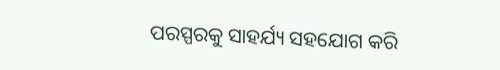ପରସ୍ପରକୁ ସାହର୍ଯ୍ୟ ସହଯୋଗ କରି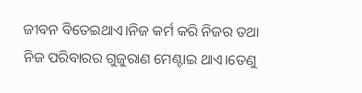ଜୀବନ ବିତେଇଥାଏ।ନିଜ କର୍ମ କରି ନିଜର ତଥା ନିଜ ପରିବାରର ଗୁଜୁରାଣ ମେଣ୍ଟାଇ ଥାଏ।ତେଣୁ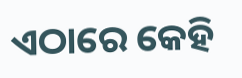ଏଠାରେ କେହି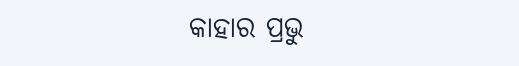କାହାର ପ୍ରଭୁ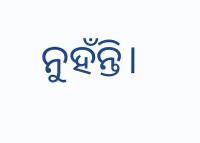ନୁହଁନ୍ତି।